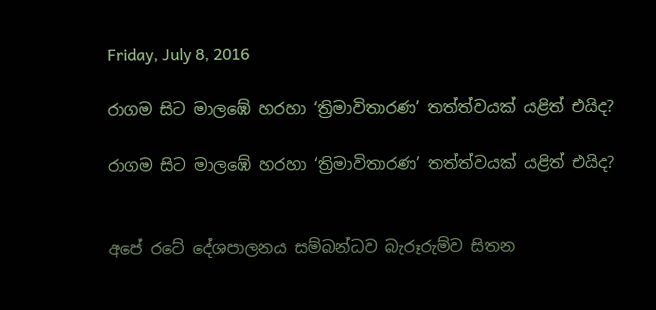Friday, July 8, 2016

රාගම සිට මාලඹේ හරහා ‘ත්‍රිමාවිතාරණ’ තත්ත්වයක් යළිත් එයිද?

රාගම සිට මාලඹේ හරහා ‘ත්‍රිමාවිතාරණ’ තත්ත්වයක් යළිත් එයිද?


අපේ රටේ දේශපාලනය සම්බන්ධව බැරූරුම්ව සිතන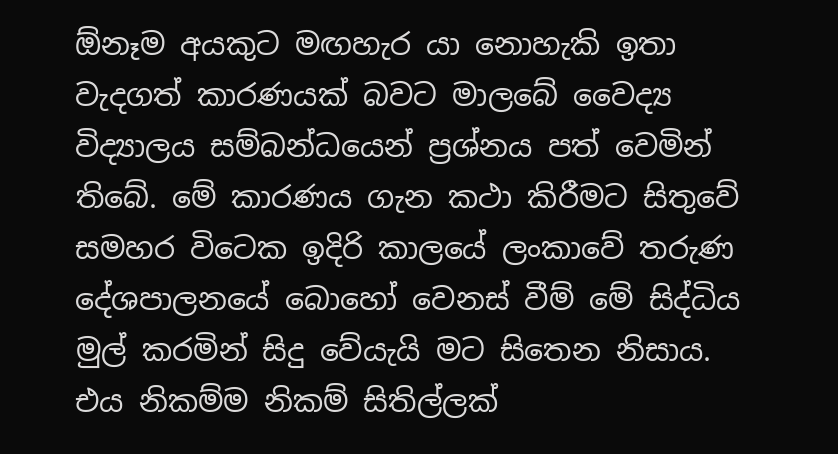ඕනෑම අයකුට මඟහැර යා නොහැකි ඉතා වැදගත් කාරණයක් බවට මාලබේ වෛද්‍ය විද්‍යාලය සම්බන්ධයෙන් ප්‍රශ්නය පත් වෙමින් තිබේ. මේ කාරණය ගැන කථා කිරීමට සිතුවේ සමහර විටෙක ඉදිරි කාලයේ ලංකාවේ තරුණ දේශපාලනයේ බොහෝ වෙනස් වීම් මේ සිද්ධිය මුල් කරමින් සිදු වේයැයි මට සිතෙන නිසාය. එය නිකම්ම නිකම් සිතිල්ලක්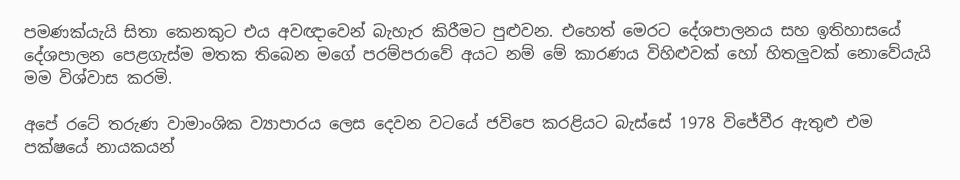පමණක්යැයි සිතා කෙනකුට එය අවඥාවෙන් බැහැර කිරීමට පුළුවන. එහෙත් මෙරට දේශපාලනය සහ ඉතිහාසයේ දේශපාලන පෙළගැස්ම මතක තිබෙන මගේ පරම්පරාවේ අයට නම් මේ කාරණය විහිළුවක් හෝ හිතලුවක් නොවේයැයි මම විශ්වාස කරමි.

අපේ රටේ තරුණ වාමාංශික ව්‍යාපාරය ලෙස දෙවන වටයේ ජවිපෙ කරළියට බැස්සේ 1978 විජේවීර ඇතුළු එම පක්ෂයේ නායකයන්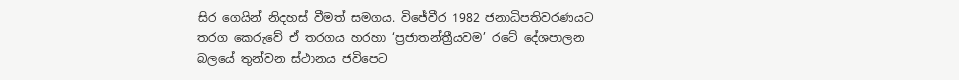සිර ගෙයින් නිදහස් වීමත් සමගය. විජේවීර 1982 ජනාධිපතිවරණයට තරග කෙරුවේ ඒ තරගය හරහා ‘ප්‍රජාතන්ත්‍රීයවම’ රටේ දේශපාලන බලයේ තුන්වන ස්ථානය ජවිපෙට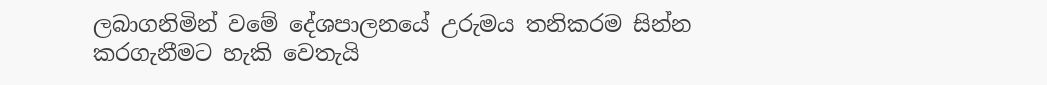ලබාගනිමින් වමේ දේශපාලනයේ උරුමය තනිකරම සින්න කරගැනීමට හැකි වෙතැයි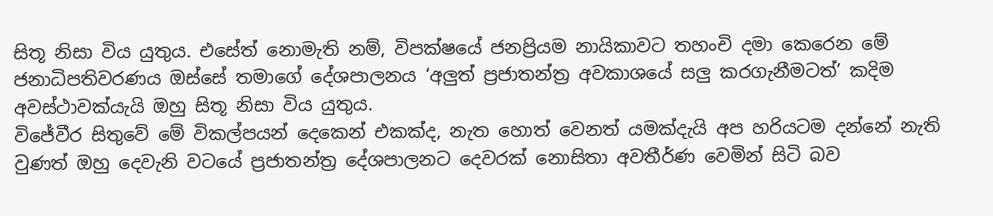සිතූ නිසා විය යුතුය. එසේත් නොමැති නම්, විපක්ෂයේ ජනප්‍රියම නායිකාවට තහංචි දමා කෙරෙන මේ ජනාධිපතිවරණය ඔස්සේ තමාගේ දේශපාලනය ‘අලුත් ප්‍රජාතන්ත්‍ර අවකාශයේ සලු කරගැනීමටත්’ කදිම අවස්ථාවක්යැයි ඔහු සිතූ නිසා විය යුතුය.
විජේවීර සිතුවේ මේ විකල්පයන් දෙකෙන් එකක්ද, නැත හොත් වෙනත් යමක්දැයි අප හරියටම දන්නේ නැති වුණත් ඔහු දෙවැනි වටයේ ප්‍රජාතන්ත්‍ර දේශපාලනට දෙවරක් නොසිතා අවතීර්ණ වෙමින් සිටි බව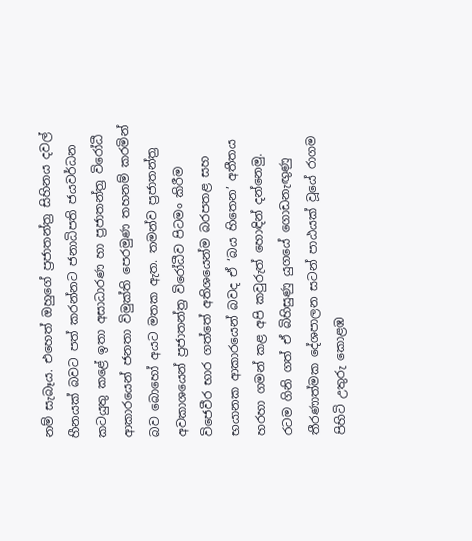නම් සැබෑය. එහෙත් ඔහුගේ ප්‍රජාතන්ත්‍ර සිහිනය දවල් හීනයක් බවට පත් කරන්නට ජනාධිපති ජයවර්ධන කටයුතු කළේ ඉතා අසාධාරණ හා ප්‍රජාතන්ත්‍ර විරෝධී ආකාරයෙන් ජනතා විමුක්ති පෙරමුණ තහනම් කරමින් බව බොහෝ අයට මතක ඇත. තමන්ව ප්‍රජාතන්ත්‍ර අවකාශයෙන් ප්‍රජාතන්ත්‍ර විරෝධීව පිටමං කිරීම විජෙවීර භාර ගත්තේ අතිශයෙන්ම බරපතළ සහ භයානක ආකාරයෙන් බවද ඒ ‘බය හිතෙන’ අතීතය හරහා ගමන් කළ අපි කවුරුත් හොඳින් දන්නෙමු. රටම ගිනි ගත් ඒ බිහිසුණු යුගයේ ගොඩනැඟුණු තීරණාත්මක දේශපාලන සටන් පාඨයක් වූයේ රාගම පිහිටි උතුරු කොළඹ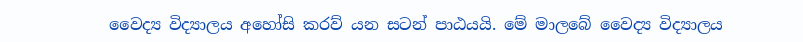වෛද්‍ය විද්‍යාලය අහෝසි කරව් යන සටන් පාඨයයි. මේ මාලබේ වෛද්‍ය විද්‍යාලය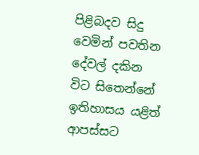පිළිබදව සිදු වෙමින් පවතින දේවල් දකින විට සිතෙන්නේ ඉතිහාසය යළිත් ආපස්සට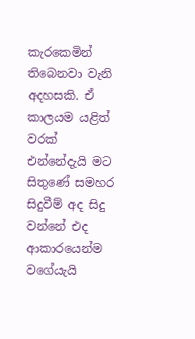කැරකෙමින් තිබෙනවා වැනි අදහසකි. ඒ කාලයම යළිත් වරක් එන්නේදැයි මට සිතුණේ සමහර සිදුවීම් අද සිදු වන්නේ එද ආකාරයෙන්ම වගේයැයි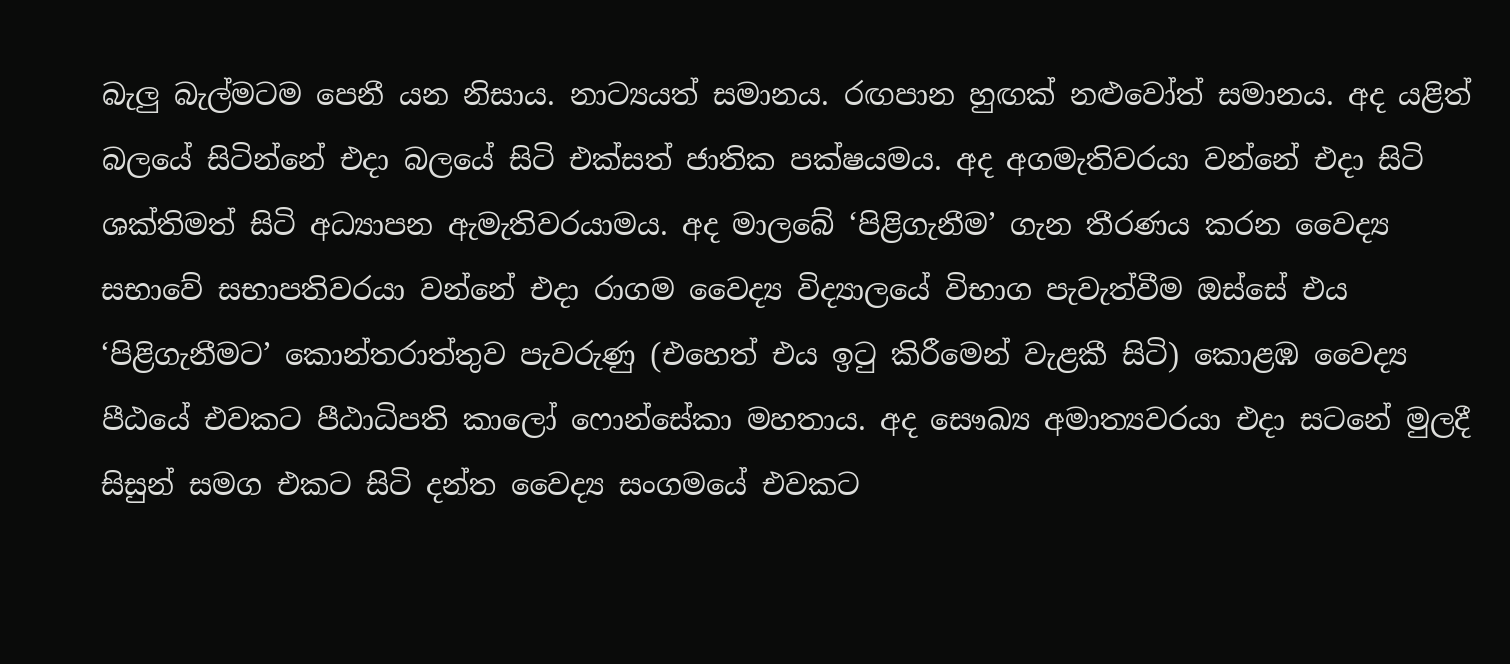බැලු බැල්මටම පෙනී යන නිසාය. නාට්‍යයත් සමානය. රඟපාන හුඟක් නළුවෝත් සමානය. අද යළිත් බලයේ සිටින්නේ එදා බලයේ සිටි එක්සත් ජාතික පක්ෂයමය. අද අගමැතිවරයා වන්නේ එදා සිටි ශක්තිමත් සිටි අධ්‍යාපන ඇමැතිවරයාමය. අද මාලබේ ‘පිළිගැනීම’ ගැන තීරණය කරන වෛද්‍ය සභාවේ සභාපතිවරයා වන්නේ එදා රාගම වෛද්‍ය විද්‍යාලයේ විභාග පැවැත්වීම ඔස්සේ එය ‘පිළිගැනීමට’ කොන්තරාත්තුව පැවරුණු (එහෙත් එය ඉටු කිරීමෙන් වැළකී සිටි) කොළඹ වෛද්‍ය පීඨයේ එවකට පීඨාධිපති කාලෝ ෆොන්සේකා මහතාය. අද සෞඛ්‍ය අමාත්‍යවරයා එදා සටනේ මුලදී සිසුන් සමග එකට සිටි දන්ත වෛද්‍ය සංගමයේ එවකට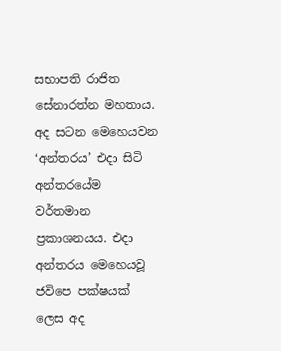සභාපති රාජිත සේනාරත්න මහතාය. අද සටන මෙහෙයවන ‘අන්තරය’ එදා සිටි අන්තරයේම වර්තමාන ප්‍රකාශනයය. එදා අන්තරය මෙහෙයවූ ජවිපෙ පක්ෂයක් ලෙස අද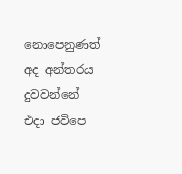නොපෙනුණත් අද අන්තරය දුවවන්නේ එදා ජවිපෙ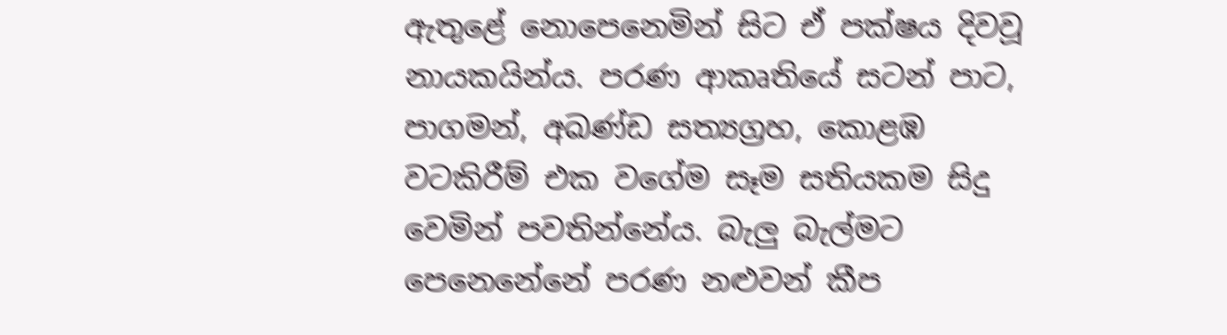ඇතුළේ නොපෙනෙමින් සිට ඒ පක්ෂය දිවවූ නායකයින්ය. පරණ ආකෘතියේ සටන් පාට, පාගමන්, අඛණ්ඩ සත්‍යග්‍රහ, කොළඹ වටකිරීම් එක වගේම සෑම සතියකම සිදු වෙමින් පවතින්නේය. බැලු බැල්මට පෙනෙනේනේ පරණ නළුවන් කීප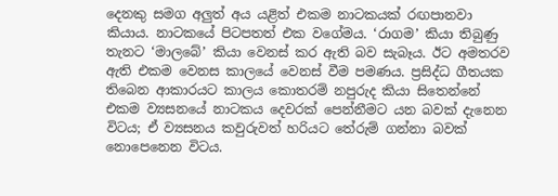දෙනකු සමග අලුත් අය යළිත් එකම නාටකයක් රඟපානවා කියාය. නාටකයේ පිටපතත් එක වගේමය. ‘රාගම’ කියා තිබුණු තැනට ‘මාලබේ’ කියා වෙනස් කර ඇති බව සැබෑය. ඊට අමතරව ඇති එකම වෙනස කාලයේ වෙනස් වීම පමණය. ප්‍රසිද්ධ ගීතයක තිබෙන ආකාරයට කාලය කොතරම් නපුරුද කියා සිතෙන්නේ එකම ව්‍යසනයේ නාටකය දෙවරක් පෙන්නීමට යන බවක් දැනෙන විටය; ඒ ව්‍යසනය කවුරුවත් හරියට තේරුම් ගන්නා බවක් නොපෙනෙන විටය.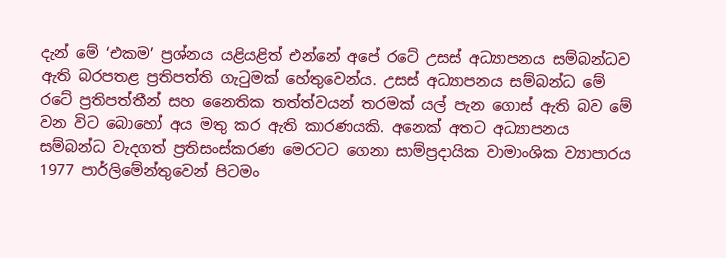දැන් මේ ‘එකම’ ප්‍රශ්නය යළියළිත් එන්නේ අපේ රටේ උසස් අධ්‍යාපනය සම්බන්ධව ඇති බරපතළ ප්‍රතිපත්ති ගැටුමක් හේතුවෙන්ය. උසස් අධ්‍යාපනය සම්බන්ධ මේ රටේ ප්‍රතිපත්තීන් සහ නෛතික තත්ත්වයන් තරමක් යල් පැන ගොස් ඇති බව මේ වන විට බොහෝ අය මතු කර ඇති කාරණයකි. අනෙක් අතට අධ්‍යාපනය සම්බන්ධ වැදගත් ප්‍රතිසංස්කරණ මෙරටට ගෙනා සාම්ප්‍රදායික වාමාංශික ව්‍යාපාරය 1977 පාර්ලිමේන්තුවෙන් පිටමං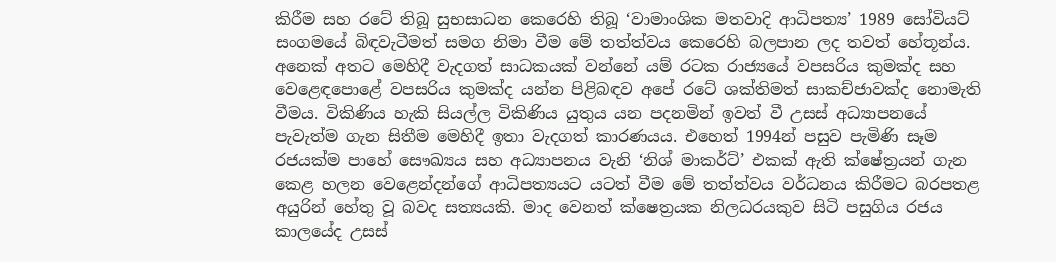කිරීම සහ රටේ තිබූ සුභසාධන කෙරෙහි තිබූ ‘වාමාංශික මතවාදි ආධිපත්‍ය’ 1989 සෝවියට් සංගමයේ බිඳවැටීමත් සමග නිමා වීම මේ තත්ත්වය කෙරෙහි බලපාන ලද තවත් හේතූන්ය. අනෙක් අතට මෙහිදී වැදගත් සාධකයක් වන්නේ යම් රටක රාජ්‍යයේ වපසරිය කුමක්ද සහ වෙළෙඳපොළේ වපසරිය කුමක්ද යන්න පිළිබඳව අපේ රටේ ශක්තිමත් සාකච්ජාවක්ද නොමැති වීමය. විකිණිය හැකි සියල්ල විකිණිය යුතුය යන පදනමින් ඉවත් වී උසස් අධ්‍යාපනයේ පැවැත්ම ගැන සිතීම මෙහිදී ඉතා වැදගත් කාරණයය. එහෙත් 1994න් පසුව පැමිණි සෑම රජයක්ම පාහේ සෞඛ්‍යය සහ අධ්‍යාපනය වැනි ‘නිශ් මාකර්ට්’ එකක් ඇති ක්ෂේත්‍රයන් ගැන කෙළ හලන වෙළෙන්දන්ගේ ආධිපත්‍යයට යටත් වීම මේ තත්ත්වය වර්ධනය කිරීමට බරපතළ අයුරින් හේතු වූ බවද සත්‍යයකි. මාද වෙනත් ක්ෂෙත්‍රයක නිලධරයකුව සිටි පසුගිය රජය කාලයේද උසස්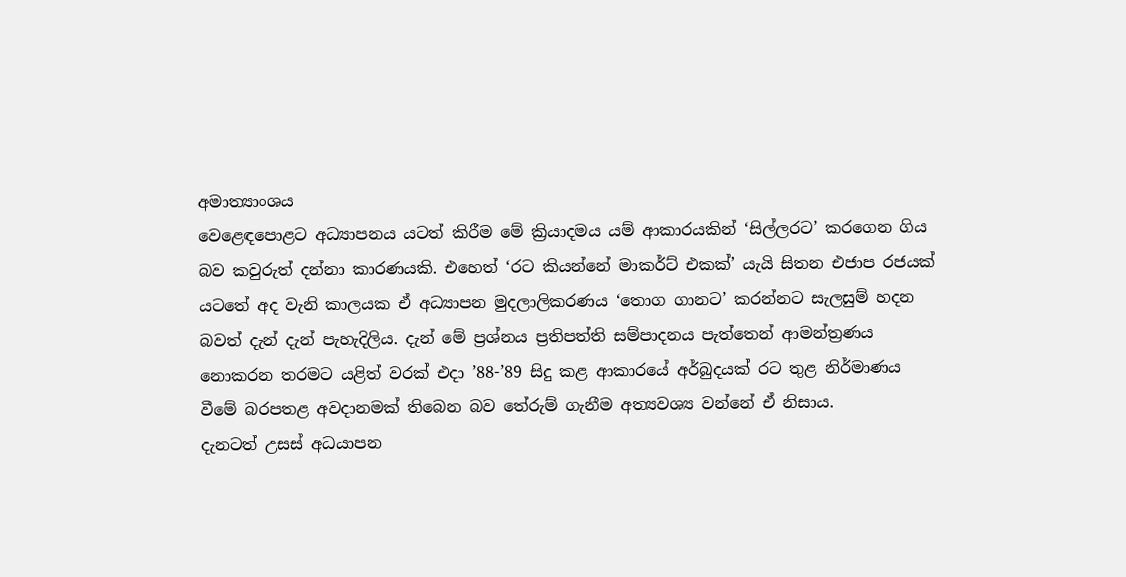අමාත්‍යාංශය
වෙළෙඳපොළට අධ්‍යාපනය යටත් කිරීම මේ ක්‍රියාදමය යම් ආකාරයකින් ‘සිල්ලරට’ කරගෙන ගිය බව කවුරුත් දන්නා කාරණයකි. එහෙත් ‘රට කියන්නේ මාකර්ට් එකක්’ යැයි සිතන එජාප රජයක් යටතේ අද වැනි කාලයක ඒ අධ්‍යාපන මුදලාලිකරණය ‘තොග ගානට’ කරන්නට සැලසුම් හදන බවත් දැන් දැන් පැහැදිලිය. දැන් මේ ප්‍රශ්නය ප්‍රතිපත්ති සම්පාදනය පැත්තෙන් ආමන්ත්‍රණය නොකරන තරමට යළිත් වරක් එදා ’88-’89 සිදු කළ ආකාරයේ අර්බුදයක් රට තුළ නිර්මාණය වීමේ බරපතළ අවදානමක් තිබෙන බව තේරුම් ගැනීම අත්‍යවශ්‍ය වන්නේ ඒ නිසාය.
දැනටත් උසස් අධයාපන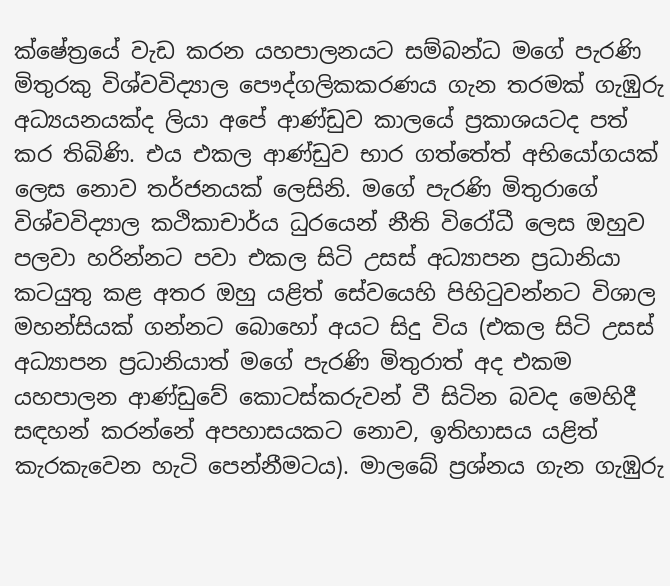ක්ෂේත්‍රයේ වැඩ කරන යහපාලනයට සම්බන්ධ මගේ පැරණි මිතුරකු විශ්වවිද්‍යාල පෞද්ගලිකකරණය ගැන තරමක් ගැඹුරු අධ්‍යයනයක්ද ලියා අපේ ආණ්ඩුව කාලයේ ප්‍රකාශයටද පත් කර තිබිණි. එය එකල ආණ්ඩුව භාර ගත්තේත් අභියෝගයක් ලෙස නොව තර්ජනයක් ලෙසිනි. මගේ පැරණි මිතුරාගේ විශ්වවිද්‍යාල කථිකාචාර්ය ධුරයෙන් නීති විරෝධී ලෙස ඔහුව පලවා හරින්නට පවා එකල සිටි උසස් අධ්‍යාපන ප්‍රධානියා කටයුතු කළ අතර ඔහු යළිත් සේවයෙහි පිහිටුවන්නට විශාල මහන්සියක් ගන්නට බොහෝ අයට සිදු විය (එකල සිටි උසස් අධ්‍යාපන ප්‍රධානියාත් මගේ පැරණි මිතුරාත් අද එකම යහපාලන ආණ්ඩුවේ කොටස්කරුවන් වී සිටින බවද මෙහිදී සඳහන් කරන්නේ අපහාසයකට නොව, ඉතිහාසය යළිත් කැරකැවෙන හැටි පෙන්නීමටය). මාලබේ ප්‍රශ්නය ගැන ගැඹුරු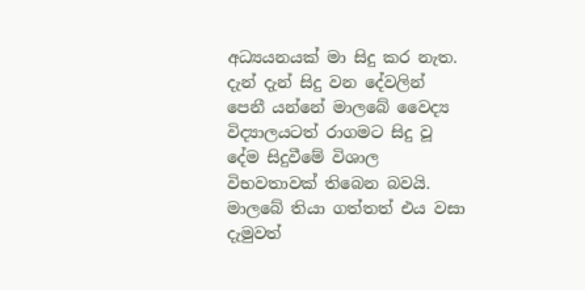අධ්‍යයනයක් මා සිදු කර නැත. දැන් දැන් සිදු වන දේවලින් පෙනී යන්නේ මාලබේ වෛද්‍ය විද්‍යාලයටත් රාගමට සිදු වූ දේම සිදුවීමේ විශාල විභවතාවක් තිබෙන බවයි. මාලබේ තියා ගත්තත් එය වසා දැමුවත්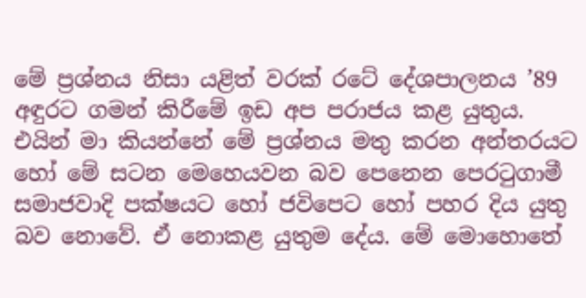මේ ප්‍රශ්නය නිසා යළිත් වරක් රටේ දේශපාලනය ’89 අඳුරට ගමන් කිරීමේ ඉඩ අප පරාජය කළ යුතුය. එයින් මා කියන්නේ මේ ප්‍රශ්නය මතු කරන අන්තරයට හෝ මේ සටන මෙහෙයවන බව පෙනෙන පෙරටුගාමී සමාජවාදි පක්ෂයට හෝ ජවිපෙට හෝ පහර දිය යුතු බව නොවේ. ඒ නොකළ යුතුම දේය. මේ මොහොතේ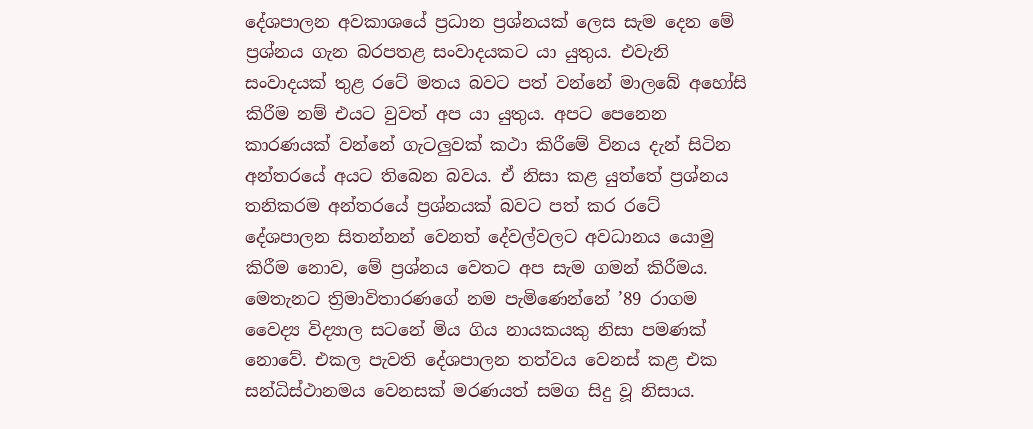දේශපාලන අවකාශයේ ප්‍රධාන ප්‍රශ්නයක් ලෙස සැම දෙන මේ ප්‍රශ්නය ගැන බරපතළ සංවාදයකට යා යුතුය. එවැනි සංවාදයක් තුළ රටේ මතය බවට පත් වන්නේ මාලබේ අහෝසි කිරීම නම් එයට වුවත් අප යා යුතුය. අපට පෙනෙන කාරණයක් වන්නේ ගැටලුවක් කථා කිරීමේ විනය දැන් සිටින අන්තරයේ අයට තිබෙන බවය. ඒ නිසා කළ යුත්තේ ප්‍රශ්නය තනිකරම අන්තරයේ ප්‍රශ්නයක් බවට පත් කර රටේ දේශපාලන සිතන්නන් වෙනත් දේවල්වලට අවධානය යොමු කිරීම නොව, මේ ප්‍රශ්නය වෙතට අප සැම ගමන් කිරීමය.
මෙතැනට ත්‍රිමාවිතාරණගේ නම පැමිණෙන්නේ ’89 රාගම වෛද්‍ය විද්‍යාල සටනේ මිය ගිය නායකයකු නිසා පමණක් නොවේ. එකල පැවති දේශපාලන තත්වය වෙනස් කළ එක සන්ධිස්ථානමය වෙනසක් මරණයත් සමග සිදු වූ නිසාය.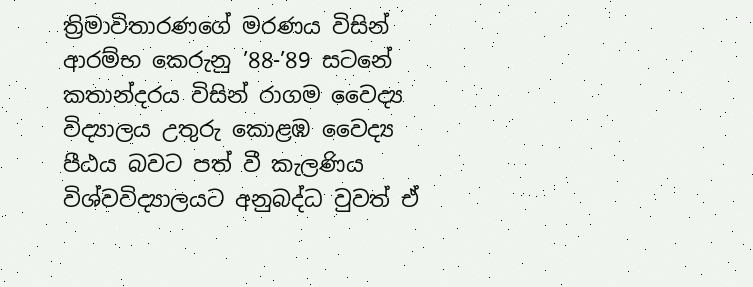ත්‍රිමාවිතාරණගේ මරණය විසින් ආරම්භ කෙරුනු ’88-’89 සටනේ කතාන්දරය විසින් රාගම වෛද්‍ය විද්‍යාලය උතුරු කොළඹ වෛද්‍ය පීඨය බවට පත් වී කැලණිය විශ්වවිද්‍යාලයට අනුබද්ධ වුවත් ඒ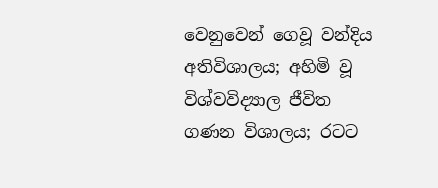වෙනුවෙන් ගෙවූ වන්දිය අතිවිශාලය; අහිමි වූ විශ්වවිද්‍යාල ජීවිත ගණන විශාලය; රටට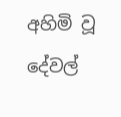අහිමි වූ දේවල්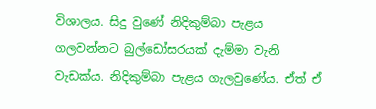විශාලය. සිදු වුණේ නිදිකුම්බා පැළය ගලවන්නට බුල්ඩෝසරයක් දැම්මා වැනි වැඩක්ය. නිදිකුම්බා පැළය ගැලවුණේය. ඒත් ඒ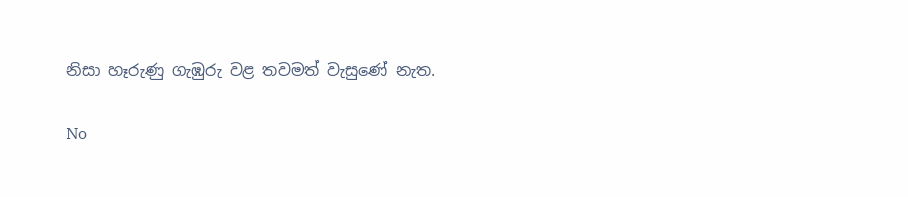නිසා හෑරුණු ගැඹුරු වළ තවමත් වැසුණේ නැත.

No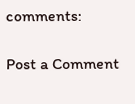comments:

Post a Comment